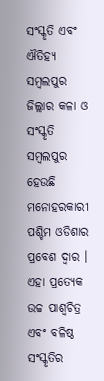ସଂସ୍କୃତି ଏବଂ ଐତିହ୍ୟ
ସମ୍ବଲପୁର ଜିଲ୍ଲାର କଳା ଓ ସଂସ୍କୃତି
ସମ୍ବଲପୁର ହେଉଛି ମନୋହରକାରୀ ପଶ୍ଚିମ ଓଡିଶାର ପ୍ରବେଶ ଦ୍ଵାର । ଏହା ପ୍ରତ୍ୟେକ ଉଚ୍ଚ ପାଶ୍ଵଚିତ୍ର ଏବଂ ବଳିଷ୍ଠ ସଂସ୍କୃତିର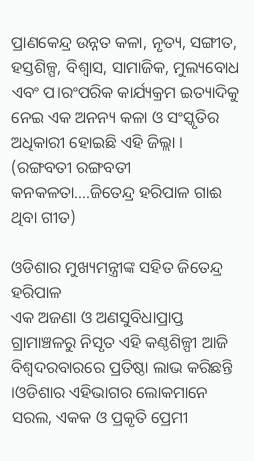ପ୍ରାଣକେନ୍ଦ୍ର ଉନ୍ନତ କଳା, ନୃତ୍ୟ, ସଙ୍ଗୀତ, ହସ୍ତଶିଳ୍ପ, ବିଶ୍ବାସ, ସାମାଜିକ, ମୁଲ୍ୟବୋଧ ଏବଂ ପ।ରଂପରିକ କାର୍ଯ୍ୟକ୍ରମ ଇତ୍ୟାଦିକୁ ନେଇ ଏକ ଅନନ୍ୟ କଳା ଓ ସଂସ୍କୃତିର ଅଧିକାରୀ ହୋଇଛି ଏହି ଜିଲ୍ଲା ।
(ରଙ୍ଗବତୀ ରଙ୍ଗବତୀ କନକଳତା….ଜିତେନ୍ଦ୍ର ହରିପାଳ ଗାଈ ଥିବା ଗୀତ)

ଓଡିଶାର ମୁଖ୍ୟମନ୍ତ୍ରୀଙ୍କ ସହିତ ଜିତେନ୍ଦ୍ର ହରିପାଳ
ଏକ ଅଜଣା ଓ ଅଣସୁବିଧାପ୍ରାପ୍ତ ଗ୍ରାମାଞ୍ଚଳରୁ ନିସୃତ ଏହି କଣ୍ଠଶିଳ୍ପୀ ଆଜି ବିଶ୍ବଦରବାରରେ ପ୍ରତିଷ୍ଠା ଲାଭ କରିଛନ୍ତି ।ଓଡିଶାର ଏହିଭାଗର ଲୋକମାନେ ସରଲ, ଏକକ ଓ ପ୍ରକୃତି ପ୍ରେମୀ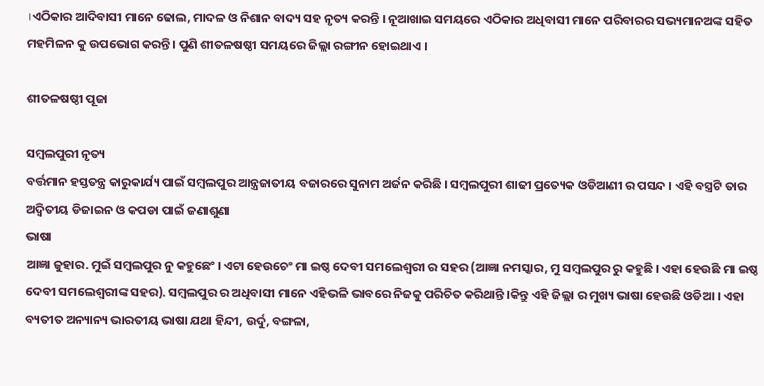।ଏଠିକାର ଆଦିବାସୀ ମାନେ ଢୋଲ, ମାଦଳ ଓ ନିଶାନ ବାଦ୍ୟ ସହ ନୃତ୍ୟ କରନ୍ତି । ନୂଆଖାଇ ସମୟରେ ଏଠିକାର ଅଧିବାସୀ ମାନେ ପରିବାରର ସଭ୍ୟମାନଅଙ୍କ ସହିତ ମହମିଳନ କୁ ଉପଭୋଗ କରନ୍ତି । ପୁଣି ଶୀତଳଷଷ୍ଠୀ ସମୟରେ ଜିଲ୍ଲା ରଙ୍ଗୀନ ହୋଇଥାଏ ।

ଶୀତଳଷଷ୍ଠୀ ପୂଜା

ସମ୍ବଲପୁରୀ ନୃତ୍ୟ
ବର୍ତ୍ତମାନ ହସ୍ତତନ୍ତ୍ର କାରୁକାର୍ଯ୍ୟ ପାଇଁ ସମ୍ବଲପୁର ଆନ୍ତ୍ରଜାତୀୟ ବଜାରରେ ସୁନାମ ଅର୍ଜନ କରିଛି । ସମ୍ବଲପୁରୀ ଶାଢୀ ପ୍ରତ୍ୟେକ ଓଡିଆଣୀ ର ପସନ୍ଦ । ଏହି ବସ୍ତ୍ରଟି ତାର ଅଦ୍ଵିତୀୟ ଡିଜାଇନ ଓ କପଡା ପାଇଁ ଜଣାଶୁଣା
ଭାଷା
ଆଜ୍ଞା ଜୁହାର. ମୁଇଁ ସମ୍ବଲପୁର ନୁ କହୁଛେଂ । ଏଟା ହେଉଚେଂ ମା ଇଷ୍ଠ ଦେବୀ ସମଲେଶ୍ଵରୀ ର ସହର (ଆଜ୍ଞା ନମସ୍କାର, ମୁ ସମ୍ବଲପୁର ରୁ କହୁଛି । ଏହା ହେଉଛି ମା ଇଷ୍ଠ ଦେବୀ ସମଲେଶ୍ଵରୀଙ୍କ ସହର). ସମ୍ବଲପୁର ର ଅଧିବାସୀ ମାନେ ଏହିଭଳି ଭାବରେ ନିଜକୁ ପରିଚିତ କରିଥାନ୍ତି ।କିନ୍ତୁ ଏହି ଜିଲ୍ଲା ର ମୁଖ୍ୟ ଭାଷା ହେଉଛି ଓଡିଆ । ଏହା ବ୍ୟତୀତ ଅନ୍ୟାନ୍ୟ ଭାରତୀୟ ଭାଷା ଯଥା ହିନ୍ଦୀ, ଉର୍ଦୁ, ବଙ୍ଗଳା,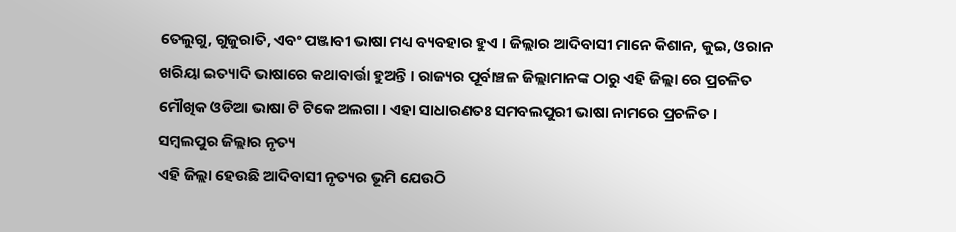ତେଲୁଗୁ, ଗୁଜୁରାତି, ଏବଂ ପଞ୍ଜାବୀ ଭାଷା ମଧ୍ୟ ବ୍ୟବହାର ହୁଏ । ଜିଲ୍ଲାର ଆଦିବାସୀ ମାନେ କିଶାନ, କୁଇ, ଓରାନ ଖରିୟା ଇତ୍ୟାଦି ଭାଷାରେ କଥାବାର୍ତ୍ତା ହୁଅନ୍ତି । ରାଜ୍ୟର ପୂର୍ବାଞ୍ଚଳ ଜିଲ୍ଲାମାନଙ୍କ ଠାରୁ ଏହି ଜିଲ୍ଲା ରେ ପ୍ରଚଳିତ ମୌଖିକ ଓଡିଆ ଭାଷା ଟି ଟିକେ ଅଲଗା । ଏହା ସାଧାରଣତଃ ସମବଲପୁରୀ ଭାଷା ନାମରେ ପ୍ରଚଳିତ ।
ସମ୍ବଲପୁର ଜିଲ୍ଲାର ନୃତ୍ୟ
ଏହି ଜିଲ୍ଲା ହେଉଛି ଆଦିବାସୀ ନୃତ୍ୟର ଭୂମି ଯେଉଠି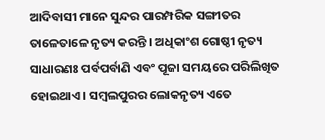ଆଦିବାସୀ ମାନେ ସୁନ୍ଦର ପାରମ୍ପରିକ ସଙ୍ଗୀତର ତାଳେତାଳେ ନୃତ୍ୟ କରନ୍ତି । ଅଧିକାଂଶ ଗୋଷ୍ଠୀ ନୃତ୍ୟ ସାଧାରଣଃ ପର୍ବପର୍ବାଣି ଏବଂ ପୂଜା ସମୟରେ ପରିଲିଖିତ ହୋଇଥାଏ । ସମ୍ବଲପୁରର ଲୋକନୃତ୍ୟ ଏତେ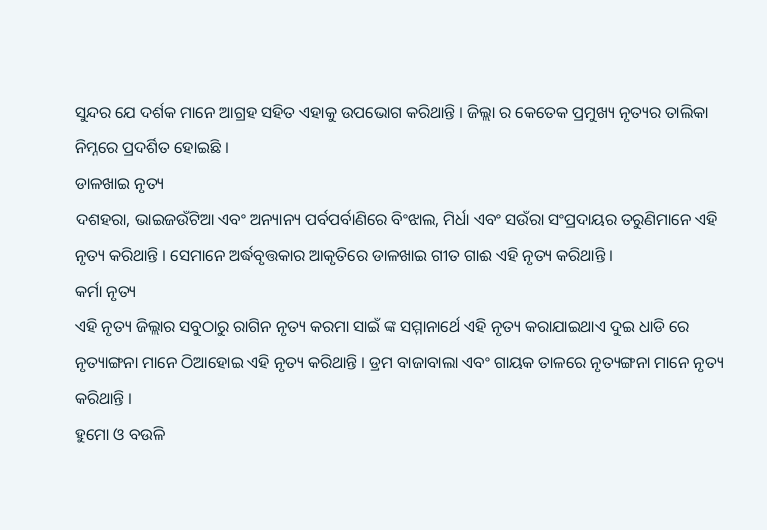ସୁନ୍ଦର ଯେ ଦର୍ଶକ ମାନେ ଆଗ୍ରହ ସହିତ ଏହାକୁ ଉପଭୋଗ କରିଥାନ୍ତି । ଜିଲ୍ଲା ର କେତେକ ପ୍ରମୁଖ୍ୟ ନୃତ୍ୟର ତାଲିକା ନିମ୍ନରେ ପ୍ରଦର୍ଶିତ ହୋଇଛି ।
ଡାଳଖାଇ ନୃତ୍ୟ
ଦଶହରା, ଭାଇଜଉଁଟିଆ ଏବଂ ଅନ୍ୟାନ୍ୟ ପର୍ବପର୍ବାଣିରେ ବିଂଝାଲ, ମିର୍ଧା ଏବଂ ସଉଁରା ସଂପ୍ରଦାୟର ତରୁଣିମାନେ ଏହି ନୃତ୍ୟ କରିଥାନ୍ତି । ସେମାନେ ଅର୍ଦ୍ଧବୃତ୍ତକାର ଆକୃତିରେ ଡାଳଖାଇ ଗୀତ ଗାଈ ଏହି ନୃତ୍ୟ କରିଥାନ୍ତି ।
କର୍ମା ନୃତ୍ୟ
ଏହି ନୃତ୍ୟ ଜିଲ୍ଲାର ସବୁଠାରୁ ରାଗିନ ନୃତ୍ୟ କରମା ସାଇଁ ଙ୍କ ସମ୍ମାନାର୍ଥେ ଏହି ନୃତ୍ୟ କରାଯାଇଥାଏ ଦୁଇ ଧାଡି ରେ ନୃତ୍ୟାଙ୍ଗନା ମାନେ ଠିଆହୋଇ ଏହି ନୃତ୍ୟ କରିଥାନ୍ତି । ଡ୍ରମ ବାଜାବାଲା ଏବଂ ଗାୟକ ତାଳରେ ନୃତ୍ୟଙ୍ଗନା ମାନେ ନୃତ୍ୟ କରିଥାନ୍ତି ।
ହୁମୋ ଓ ବଉଳି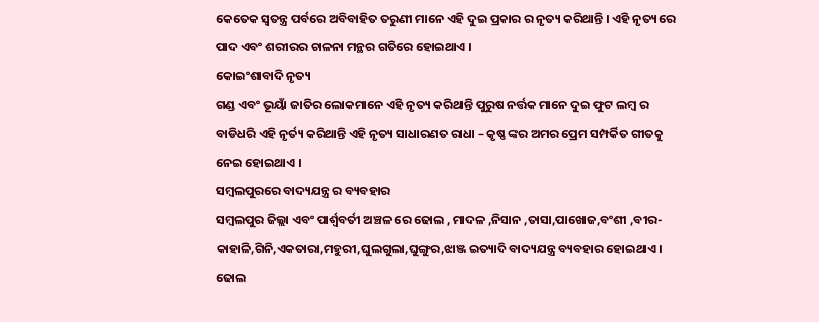କେତେକ ସ୍ଵତନ୍ତ୍ର ପର୍ବରେ ଅବିବାହିତ ତରୁଣୀ ମାନେ ଏହି ଦୁଇ ପ୍ରକାର ର ନୃତ୍ୟ କରିଥାନ୍ତି । ଏହି ନୃତ୍ୟ ରେ ପାଦ ଏବଂ ଶରୀରର ଚାଳନା ମନ୍ଥର ଗତିରେ ହୋଇଥାଏ ।
କୋଇଂଶାବାଦି ନୃତ୍ୟ
ଗଣ୍ଡ ଏବଂ ଭୂୟାଁ ଜାତିର ଲୋକମାନେ ଏହି ନୃତ୍ୟ କରିଥାନ୍ତି ପୁରୁଷ ନର୍ତ୍ତକ ମାନେ ଦୁଇ ଫୁଟ ଲମ୍ବ ର ବାଡିଧରି ଏହି ନୃର୍ତ୍ୟ କରିଥାନ୍ତି ଏହି ନୃତ୍ୟ ସାଧାରଣତ ରାଧା – କୃଷ୍ଣ ଙ୍କର ଅମର ପ୍ରେମ ସମ୍ପର୍କିତ ଗୀତକୁ ନେଇ ହୋଇଥାଏ ।
ସମ୍ବଲପୁରରେ ବାଦ୍ୟଯନ୍ତ୍ର ର ବ୍ୟବହାର
ସମ୍ବଲପୁର ଜିଲ୍ଲା ଏବଂ ପାର୍ଶ୍ଵବର୍ତୀ ଅଞ୍ଚଳ ରେ ଢୋଲ , ମାଦଳ ,ନିସାନ ,ତାସା,ପାଖୋଜ,ବଂଶୀ ,ବୀର-କାହାଳି,ଗିନି,ଏକତାରା,ମହୁରୀ,ଘୁଲଗୁଲା,ଘୁଙ୍ଗୁର,ଝାଞ୍ଜ ଇତ୍ୟାଦି ବାଦ୍ୟଯନ୍ତ୍ର ବ୍ୟବହାର ହୋଇଥାଏ ।
ଢୋଲ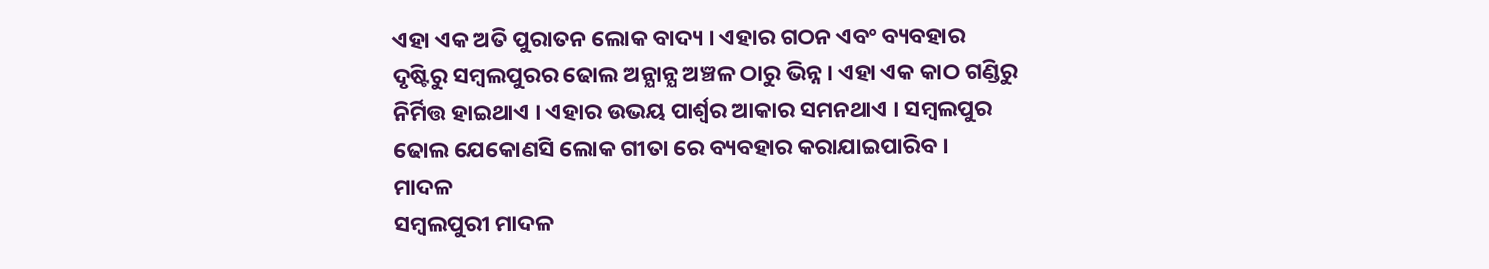ଏହା ଏକ ଅତି ପୁରାତନ ଲୋକ ବାଦ୍ୟ । ଏହାର ଗଠନ ଏବଂ ବ୍ୟବହାର ଦୃଷ୍ଟିରୁ ସମ୍ବଲପୁରର ଢୋଲ ଅନ୍ଯାନ୍ଯ ଅଞ୍ଚଳ ଠାରୁ ଭିନ୍ନ । ଏହା ଏକ କାଠ ଗଣ୍ଡିରୁ ନିର୍ମିତ୍ତ ହାଇଥାଏ । ଏହାର ଉଭୟ ପାର୍ଶ୍ଵର ଆକାର ସମନଥାଏ । ସମ୍ବଲପୁର ଢୋଲ ଯେକୋଣସି ଲୋକ ଗୀତା ରେ ବ୍ୟବହାର କରାଯାଇପାରିବ ।
ମାଦଳ
ସମ୍ବଲପୁରୀ ମାଦଳ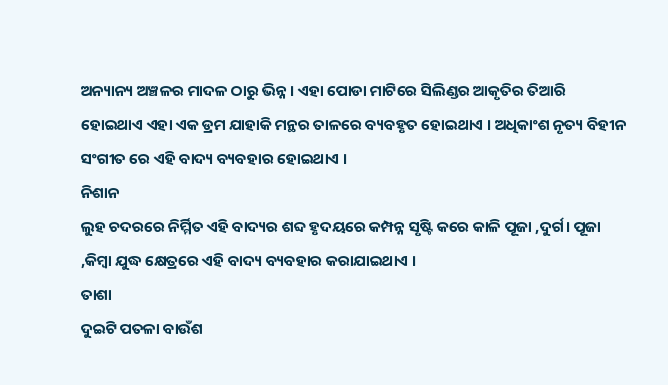ଅନ୍ୟାନ୍ୟ ଅଞ୍ଚଳର ମାଦଳ ଠାରୁ ଭିନ୍ନ । ଏହା ପୋଡା ମାଟିରେ ସିଲିଣ୍ଡର ଆକୃତିର ତିଆରି ହୋଇଥାଏ ଏହା ଏକ ଡ୍ରମ ଯାହାକି ମନ୍ଥର ତାଳରେ ବ୍ୟବହୃତ ହୋଇଥାଏ । ଅଧିକାଂଶ ନୃତ୍ୟ ବିହୀନ ସଂଗୀତ ରେ ଏହି ବାଦ୍ୟ ବ୍ୟବହାର ହୋଇଥାଏ ।
ନିଶାନ
ଲୁହ ଚଦରରେ ନିର୍ମ୍ମିତ ଏହି ବାଦ୍ୟର ଶବ୍ଦ ହୃଦୟରେ କମ୍ପନ୍ନ ସୃଷ୍ଟି କରେ କାଳି ପୂଜା ,ଦୁର୍ଗ। ପୂଜା ,କିମ୍ବା ଯୁଦ୍ଧ କ୍ଷେତ୍ରରେ ଏହି ବାଦ୍ୟ ବ୍ୟବହାର କରାଯାଇଥାଏ ।
ତାଶା
ଦୁଇଟି ପତଳା ବାଉଁଶ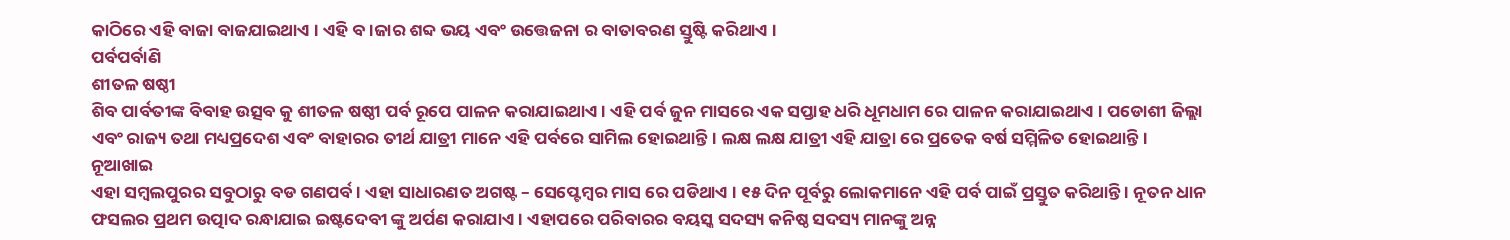କାଠିରେ ଏହି ବାଜା ବାଜଯାଇଥାଏ । ଏହି ବ।ଜାର ଶବ୍ଦ ଭୟ ଏବଂ ଉତ୍ତେଜନା ର ବାତାବରଣ ସ୍ତୁଷ୍ଟି କରିଥାଏ ।
ପର୍ବପର୍ବାଣି
ଶୀତଳ ଷଷ୍ଠୀ
ଶିବ ପାର୍ବତୀଙ୍କ ବିବାହ ଉତ୍ସବ କୁ ଶୀତଳ ଷଷ୍ଠୀ ପର୍ବ ରୂପେ ପାଳନ କରାଯାଇଥାଏ । ଏହି ପର୍ବ ଜୁନ ମାସରେ ଏକ ସପ୍ତାହ ଧରି ଧୂମଧାମ ରେ ପାଳନ କରାଯାଇଥାଏ । ପଡୋଶୀ ଜିଲ୍ଲା ଏବଂ ରାଜ୍ୟ ତଥା ମଧ୍ୟପ୍ରଦେଶ ଏବଂ ବାହାରର ତୀର୍ଥ ଯାତ୍ରୀ ମାନେ ଏହି ପର୍ବରେ ସାମିଲ ହୋଇଥାନ୍ତି। ଲକ୍ଷ ଲକ୍ଷ ଯାତ୍ରୀ ଏହି ଯାତ୍ରା ରେ ପ୍ରତେକ ବର୍ଷ ସମ୍ମିଳିତ ହୋଇଥାନ୍ତି ।
ନୂଆଖାଇ
ଏହା ସମ୍ବଲପୁରର ସବୁଠାରୁ ବଡ ଗଣପର୍ବ । ଏହା ସାଧାରଣତ ଅଗଷ୍ଟ – ସେପ୍ଟେମ୍ବର ମାସ ରେ ପଡିଥାଏ । ୧୫ ଦିନ ପୂର୍ବରୁ ଲୋକମାନେ ଏହି ପର୍ବ ପାଇଁ ପ୍ରସ୍ତୁତ କରିଥାନ୍ତି । ନୂତନ ଧାନ ଫସଲର ପ୍ରଥମ ଉତ୍ପାଦ ରନ୍ଧାଯାଇ ଇଷ୍ଟଦେବୀ ଙ୍କୁ ଅର୍ପଣ କରାଯାଏ । ଏହାପରେ ପରିବାରର ବୟସ୍କ ସଦସ୍ୟ କନିଷ୍ଠ ସଦସ୍ୟ ମାନଙ୍କୁ ଅନ୍ନ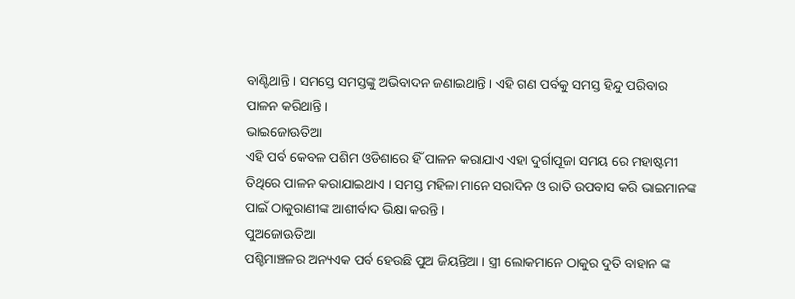ବାଣ୍ଟିଥାନ୍ତି । ସମସ୍ତେ ସମସ୍ତଙ୍କୁ ଅଭିବାଦନ ଜଣାଇଥାନ୍ତି । ଏହି ଗଣ ପର୍ବକୁ ସମସ୍ତ ହିନ୍ଦୁ ପରିବାର ପାଳନ କରିଥାନ୍ତି।
ଭାଇଜୋଊତିଆ
ଏହି ପର୍ବ କେବଳ ପଶିମ ଓଡିଶାରେ ହିଁ ପାଳନ କରାଯାଏ ଏହା ଦୁର୍ଗାପୂଜା ସମୟ ରେ ମହାଷ୍ଟମୀ ତିଥିରେ ପାଳନ କରାଯାଇଥାଏ । ସମସ୍ତ ମହିଳା ମାନେ ସରାଦିନ ଓ ରାତି ଉପବାସ କରି ଭାଇମାନଙ୍କ ପାଇଁ ଠାକୁରାଣୀଙ୍କ ଆଶୀର୍ବାଦ ଭିକ୍ଷା କରନ୍ତି ।
ପୁଅଜୋଊତିଆ
ପଶ୍ଚିମାଞ୍ଚଳର ଅନ୍ୟଏକ ପର୍ବ ହେଉଛି ପୁଅ ଜିୟନ୍ତିଆ । ସ୍ତ୍ରୀ ଲୋକମାନେ ଠାକୁର ଦୁତି ବାହାନ ଙ୍କ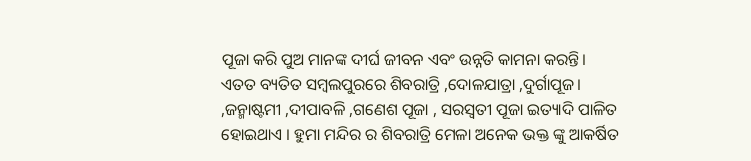ପୂଜା କରି ପୁଅ ମାନଙ୍କ ଦୀର୍ଘ ଜୀବନ ଏବଂ ଉନ୍ନତି କାମନା କରନ୍ତି।
ଏତତ ବ୍ୟତିତ ସମ୍ବଲପୁରରେ ଶିବରାତ୍ରି ,ଦୋଳଯାତ୍ରା ,ଦୁର୍ଗାପୂଜ। ,ଜନ୍ମାଷ୍ଟମୀ ,ଦୀପାବଳି ,ଗଣେଶ ପୂଜା , ସରସ୍ଵତୀ ପୂଜା ଇତ୍ୟାଦି ପାଳିତ ହୋଇଥାଏ । ହୁମା ମନ୍ଦିର ର ଶିବରାତ୍ରି ମେଳା ଅନେକ ଭକ୍ତ ଙ୍କୁ ଆକର୍ଷିତ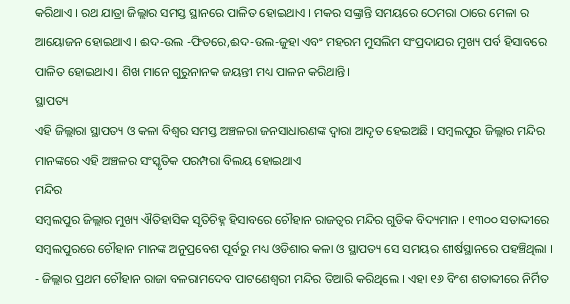କରିଥାଏ । ରଥ ଯାତ୍ରା ଜିଲ୍ଲାର ସମସ୍ତ ସ୍ଥାନରେ ପାଳିତ ହୋଇଥାଏ । ମକର ସଙ୍କ୍ରାନ୍ତି ସମୟରେ ଠେମରା ଠାରେ ମେଳା ର ଆୟୋଜନ ହୋଇଥାଏ । ଈଦ-ଉଲ -ଫିତରେ,ଈଦ-ଉଲ-ଜୁହା ଏବଂ ମହରମ ମୁସଲିମ ସଂପ୍ରଦାଯର ମୁଖ୍ୟ ପର୍ବ ହିସାବରେ ପାଳିତ ହୋଇଥାଏ। ଶିଖ ମାନେ ଗୁରୁନାନକ ଜୟନ୍ତୀ ମଧ୍ୟ ପାଳନ କରିଥାନ୍ତି।
ସ୍ଥାପତ୍ୟ
ଏହି ଜିଲ୍ଲାରା ସ୍ଥାପତ୍ୟ ଓ କଳା ବିଶ୍ଵର ସମସ୍ତ ଅଞ୍ଚଳରା ଜନସାଧାରଣଙ୍କ ଦ୍ଵାରା ଆଦୃତ ହେଇଅଛି । ସମ୍ବଲପୁର ଜିଲ୍ଲାର ମନ୍ଦିର ମାନଙ୍କରେ ଏହି ଅଞ୍ଚଳର ସଂସ୍କୃତିକ ପରମ୍ପରା ବିଲୟ ହୋଇଥାଏ
ମନ୍ଦିର
ସମ୍ବଲପୁର ଜିଲ୍ଲାର ମୁଖ୍ୟ ଐତିହାସିକ ସୃତିଚିହ୍ନ ହିସାବରେ ଚୌହାନ ରାଜତ୍ବର ମନ୍ଦିର ଗୁଡିକ ବିଦ୍ୟମାନ । ୧୩୦୦ ସତାଦ୍ଦୀରେ ସମ୍ବଲପୁରରେ ଚୌହାନ ମାନଙ୍କ ଅନୁପ୍ରବେଶ ପୂର୍ବରୁ ମଧ୍ୟ ଓଡିଶାର କଳା ଓ ସ୍ଥାପତ୍ୟ ସେ ସମୟର ଶୀର୍ଷସ୍ଥାନରେ ପହଞ୍ଚିଥିଲା ।
- ଜିଲ୍ଲାର ପ୍ରଥମ ଚୌହାନ ରାଜା ବଳରାମଦେବ ପାଟଣେଶ୍ବରୀ ମନ୍ଦିର ତିଆରି କରିଥିଲେ । ଏହା ୧୬ ବିଂଶ ଶତାବ୍ଦୀରେ ନିର୍ମିତ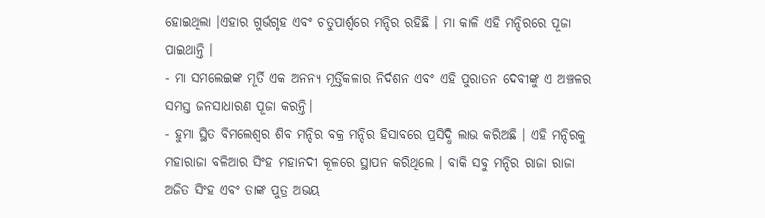ହୋଇଥିଲା ।ଏହାର ଗୁର୍ଭଗୃହ ଏବଂ ଚତୁପାର୍ଶ୍ଵରେ ମନ୍ଦିର ରହିଛି । ମା କାଳି ଏହି ମନ୍ଦିରରେ ପୂଜା ପାଇଥାନ୍ତି ।
- ମା ସମଲେଇଙ୍କ ମୂର୍ତି ଏକ ଅନନ୍ୟ ମୂର୍ତ୍ତିକଳାର ନିର୍ଦଶନ ଏବଂ ଏହି ପୁରାତନ ଦେବୀଙ୍କୁ ଏ ଅଞ୍ଚଳର ସମସ୍ତ ଜନସାଧାରଣ ପୂଜା କରନ୍ତି।
- ହୁମା ସ୍ଥିତ ବିମଲେଶ୍ଵର ଶିବ ମନ୍ଦିର ବକ୍ର ମନ୍ଦିର ହିସାବରେ ପ୍ରସିଦ୍ଧି ଲାଭ କରିଅଛି । ଏହି ମନ୍ଦିରକୁ ମହାରାଜା ବଳିଆର ସିଂହ ମହାନଦୀ କୂଳରେ ସ୍ଥାପନ କରିଥିଲେ । ବାକି ସବୁ ମନ୍ଦିର ରାଜା ରାଜା ଅଜିତ ସିଂହ ଏବଂ ତାଙ୍କ ପୁତ୍ର ଅଭୟ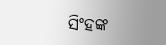ସିଂହଙ୍କ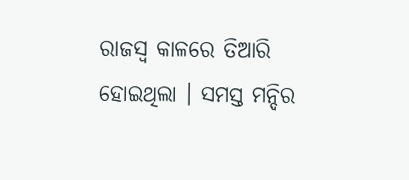ରାଜସ୍ଵ କାଳରେ ତିଆରି ହୋଇଥିଲା । ସମସ୍ତ ମନ୍ଦିର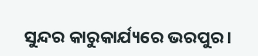ସୁନ୍ଦର କାରୁକାର୍ଯ୍ୟରେ ଭରପୁର ।